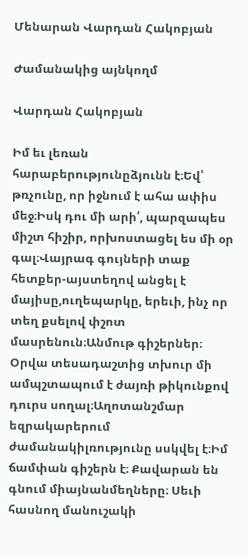Մենարան Վարդան Հակոբյան

Ժամանակից այնկողմ

Վարդան Հակոբյան

Իմ եւ լեռան հարաբերությունըձյունն է։Եվ՝ թռչունը, որ իջնում է ահա ափիս մեջ։Իսկ դու մի արի՛, պարզապես միշտ հիշիր, որխոստացել ես մի օր գալ։Վայրագ գույների տաք հետքեր-այստեղով անցել է մայիսը,ուղեպարկը, երեւի, ինչ որ տեղ քսելով փշոտ մասրենուն։Անմութ գիշերներ։ Օրվա տեսադաշտից տխուր մի ամպշտապում է ժայռի թիկունքով դուրս սողալ։Աղոտանշմար եզրակարերում ժամանակիլռությունը սսկվել է։Իմ ճամփան գիշերն է։ Քավարան են գնում միայնանմեղները։ Սեւի հասնող մանուշակի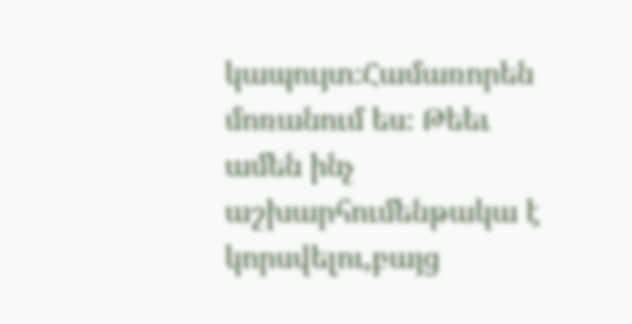կապույտ։Համառորեն մոռանում ես։ Թեեւ ամեն ինչ աշխարհումենթակա է կորսվելու,բայց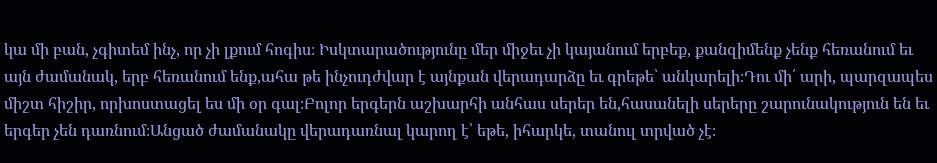կա մի բան, չգիտեմ ինչ, որ չի լքում հոգիս։ Իսկտարածությունը մեր միջեւ չի կայանում երբեք, քանզիմենք չենք հեռանում եւ այն ժամանակ, երբ հեռանում ենք,ահա թե ինչուդժվար է այնքան վերադարձը եւ գրեթե՝ անկարելի։Դու մի՛ արի, պարզապես միշտ հիշիր, որխոստացել ես մի օր գալ։Բոլոր երգերն աշխարհի անհաս սերեր են,հասանելի սերերը շարունակություն են եւ երգեր չեն դառնում։Անցած ժամանակը վերադառնալ կարող է՝ եթե, իհարկե, տանուլ տրված չէ։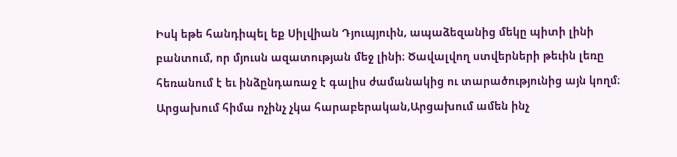Իսկ եթե հանդիպել եք Սիլվիան Դյուպյուին, ապաձեզանից մեկը պիտի լինի բանտում, որ մյուսն ազատության մեջ լինի։ Ծավալվող ստվերների թեւին լեռը հեռանում է եւ ինձընդառաջ է գալիս ժամանակից ու տարածությունից այն կողմ։ Արցախում հիմա ոչինչ չկա հարաբերական,Արցախում ամեն ինչ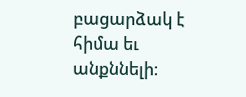բացարձակ է հիմա եւ անքննելի։